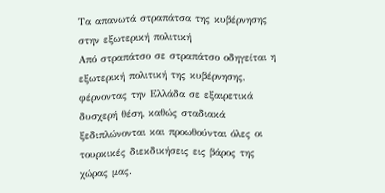Τα απανωτά στραπάτσα της κυβέρνησης στην εξωτερική πολιτική
Από στραπάτσο σε στραπάτσο οδηγείται η εξωτερική πολιτική της κυβέρνησης, φέρνοντας την Ελλάδα σε εξαιρετικά δυσχερή θέση, καθώς σταδιακά ξεδιπλώνονται και προωθούνται όλες οι τουρκικές διεκδικήσεις εις βάρος της χώρας μας.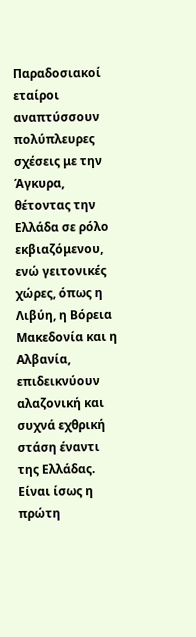Παραδοσιακοί εταίροι αναπτύσσουν πολύπλευρες σχέσεις με την Άγκυρα, θέτοντας την Ελλάδα σε ρόλο εκβιαζόμενου, ενώ γειτονικές χώρες, όπως η Λιβύη, η Βόρεια Μακεδονία και η Αλβανία, επιδεικνύουν αλαζονική και συχνά εχθρική στάση έναντι της Ελλάδας.
Είναι ίσως η πρώτη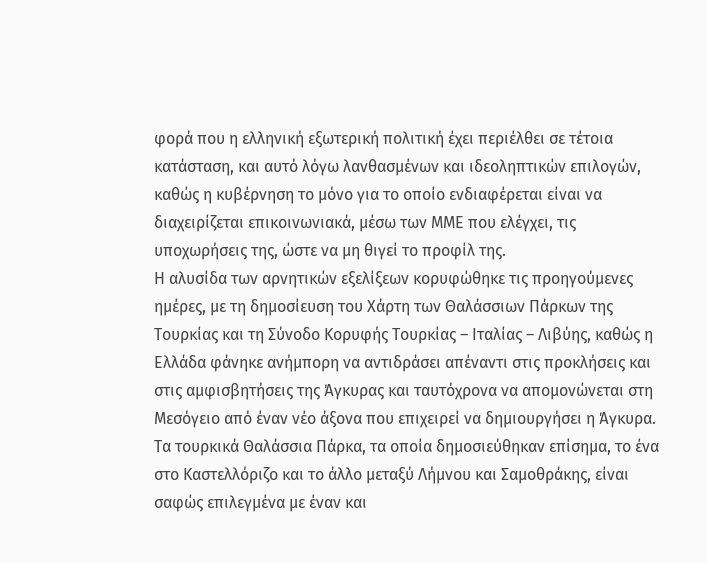φορά που η ελληνική εξωτερική πολιτική έχει περιέλθει σε τέτοια κατάσταση, και αυτό λόγω λανθασμένων και ιδεοληπτικών επιλογών, καθώς η κυβέρνηση το μόνο για το οποίο ενδιαφέρεται είναι να διαχειρίζεται επικοινωνιακά, μέσω των ΜΜΕ που ελέγχει, τις υποχωρήσεις της, ώστε να μη θιγεί το προφίλ της.
Η αλυσίδα των αρνητικών εξελίξεων κορυφώθηκε τις προηγούμενες ημέρες, με τη δημοσίευση του Χάρτη των Θαλάσσιων Πάρκων της Τουρκίας και τη Σύνοδο Κορυφής Τουρκίας – Ιταλίας – Λιβύης, καθώς η Ελλάδα φάνηκε ανήμπορη να αντιδράσει απέναντι στις προκλήσεις και στις αμφισβητήσεις της Άγκυρας και ταυτόχρονα να απομονώνεται στη Μεσόγειο από έναν νέο άξονα που επιχειρεί να δημιουργήσει η Άγκυρα.
Τα τουρκικά Θαλάσσια Πάρκα, τα οποία δημοσιεύθηκαν επίσημα, το ένα στο Καστελλόριζο και το άλλο μεταξύ Λήμνου και Σαμοθράκης, είναι σαφώς επιλεγμένα με έναν και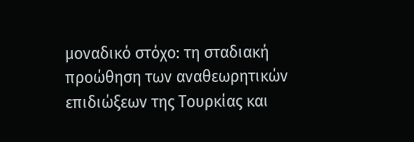μοναδικό στόχο: τη σταδιακή προώθηση των αναθεωρητικών επιδιώξεων της Τουρκίας και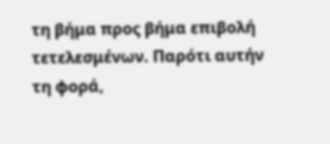τη βήμα προς βήμα επιβολή τετελεσμένων. Παρότι αυτήν τη φορά,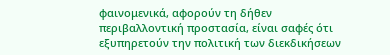φαινομενικά, αφορούν τη δήθεν περιβαλλοντική προστασία, είναι σαφές ότι εξυπηρετούν την πολιτική των διεκδικήσεων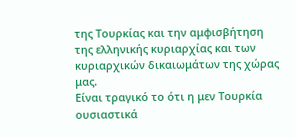της Τουρκίας και την αμφισβήτηση της ελληνικής κυριαρχίας και των κυριαρχικών δικαιωμάτων της χώρας μας.
Είναι τραγικό το ότι η μεν Τουρκία ουσιαστικά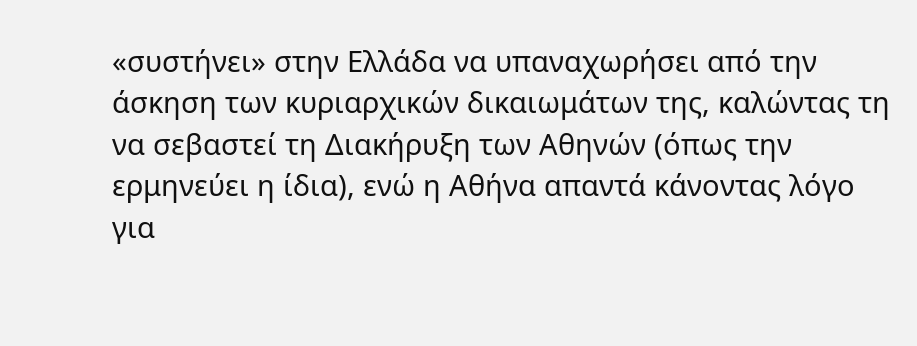«συστήνει» στην Ελλάδα να υπαναχωρήσει από την άσκηση των κυριαρχικών δικαιωμάτων της, καλώντας τη να σεβαστεί τη Διακήρυξη των Αθηνών (όπως την ερμηνεύει η ίδια), ενώ η Αθήνα απαντά κάνοντας λόγο για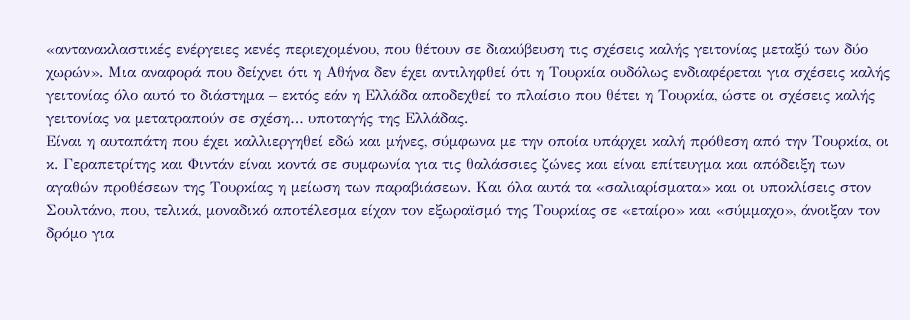«αντανακλαστικές ενέργειες κενές περιεχομένου, που θέτουν σε διακύβευση τις σχέσεις καλής γειτονίας μεταξύ των δύο χωρών». Μια αναφορά που δείχνει ότι η Αθήνα δεν έχει αντιληφθεί ότι η Τουρκία ουδόλως ενδιαφέρεται για σχέσεις καλής γειτονίας όλο αυτό το διάστημα – εκτός εάν η Ελλάδα αποδεχθεί το πλαίσιο που θέτει η Τουρκία, ώστε οι σχέσεις καλής γειτονίας να μετατραπούν σε σχέση… υποταγής της Ελλάδας.
Είναι η αυταπάτη που έχει καλλιεργηθεί εδώ και μήνες, σύμφωνα με την οποία υπάρχει καλή πρόθεση από την Τουρκία, οι κ. Γεραπετρίτης και Φιντάν είναι κοντά σε συμφωνία για τις θαλάσσιες ζώνες και είναι επίτευγμα και απόδειξη των αγαθών προθέσεων της Τουρκίας η μείωση των παραβιάσεων. Και όλα αυτά τα «σαλιαρίσματα» και οι υποκλίσεις στον Σουλτάνο, που, τελικά, μοναδικό αποτέλεσμα είχαν τον εξωραϊσμό της Τουρκίας σε «εταίρο» και «σύμμαχο», άνοιξαν τον δρόμο για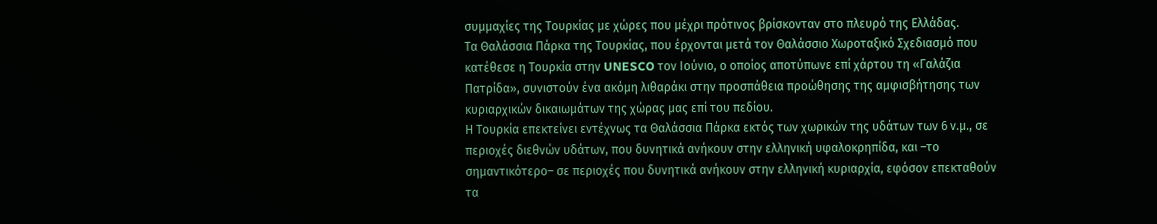συμμαχίες της Τουρκίας με χώρες που μέχρι πρότινος βρίσκονταν στο πλευρό της Ελλάδας.
Τα Θαλάσσια Πάρκα της Τουρκίας, που έρχονται μετά τον Θαλάσσιο Χωροταξικό Σχεδιασμό που κατέθεσε η Τουρκία στην UNESCO τον Ιούνιο, ο οποίος αποτύπωνε επί χάρτου τη «Γαλάζια Πατρίδα», συνιστούν ένα ακόμη λιθαράκι στην προσπάθεια προώθησης της αμφισβήτησης των κυριαρχικών δικαιωμάτων της χώρας μας επί του πεδίου.
Η Τουρκία επεκτείνει εντέχνως τα Θαλάσσια Πάρκα εκτός των χωρικών της υδάτων των 6 ν.μ., σε περιοχές διεθνών υδάτων, που δυνητικά ανήκουν στην ελληνική υφαλοκρηπίδα, και –το σημαντικότερο– σε περιοχές που δυνητικά ανήκουν στην ελληνική κυριαρχία, εφόσον επεκταθούν τα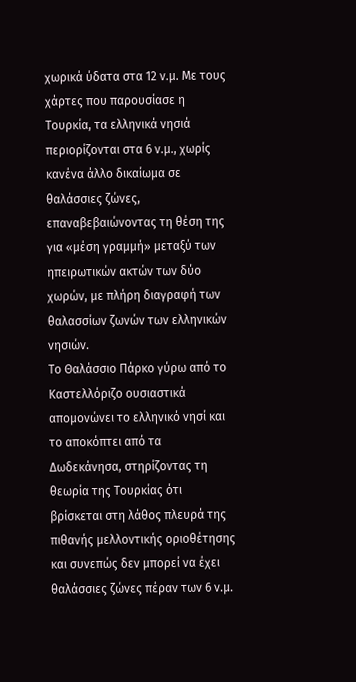χωρικά ύδατα στα 12 ν.μ. Με τους χάρτες που παρουσίασε η Τουρκία, τα ελληνικά νησιά περιορίζονται στα 6 ν.μ., χωρίς κανένα άλλο δικαίωμα σε θαλάσσιες ζώνες, επαναβεβαιώνοντας τη θέση της για «μέση γραμμή» μεταξύ των ηπειρωτικών ακτών των δύο χωρών, με πλήρη διαγραφή των θαλασσίων ζωνών των ελληνικών νησιών.
Το Θαλάσσιο Πάρκο γύρω από το Καστελλόριζο ουσιαστικά απομονώνει το ελληνικό νησί και το αποκόπτει από τα Δωδεκάνησα, στηρίζοντας τη θεωρία της Τουρκίας ότι βρίσκεται στη λάθος πλευρά της πιθανής μελλοντικής οριοθέτησης και συνεπώς δεν μπορεί να έχει θαλάσσιες ζώνες πέραν των 6 ν.μ.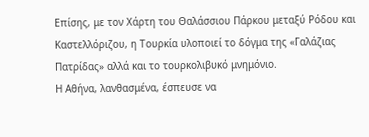Επίσης, με τον Χάρτη του Θαλάσσιου Πάρκου μεταξύ Ρόδου και Καστελλόριζου, η Τουρκία υλοποιεί το δόγμα της «Γαλάζιας Πατρίδας» αλλά και το τουρκολιβυκό μνημόνιο.
Η Αθήνα, λανθασμένα, έσπευσε να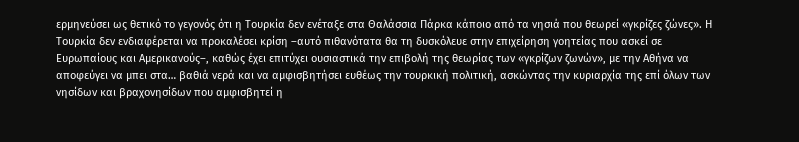ερμηνεύσει ως θετικό το γεγονός ότι η Τουρκία δεν ενέταξε στα Θαλάσσια Πάρκα κάποιο από τα νησιά που θεωρεί «γκρίζες ζώνες». Η Τουρκία δεν ενδιαφέρεται να προκαλέσει κρίση –αυτό πιθανότατα θα τη δυσκόλευε στην επιχείρηση γοητείας που ασκεί σε Ευρωπαίους και Αμερικανούς–, καθώς έχει επιτύχει ουσιαστικά την επιβολή της θεωρίας των «γκρίζων ζωνών», με την Αθήνα να αποφεύγει να μπει στα… βαθιά νερά και να αμφισβητήσει ευθέως την τουρκική πολιτική, ασκώντας την κυριαρχία της επί όλων των νησίδων και βραχονησίδων που αμφισβητεί η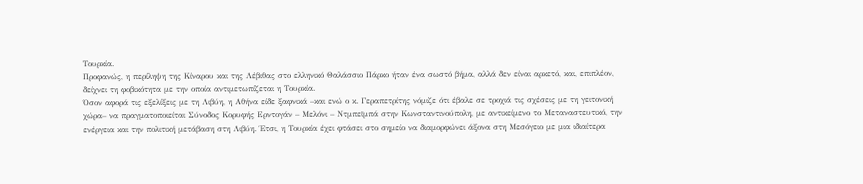Τουρκία.
Προφανώς, η περίληψη της Κίναρου και της Λέβιθας στο ελληνικό Θαλάσσιο Πάρκο ήταν ένα σωστό βήμα, αλλά δεν είναι αρκετό, και, επιπλέον, δείχνει τη φοβικότητα με την οποία αντιμετωπίζεται η Τουρκία.
Όσον αφορά τις εξελίξεις με τη Λιβύη, η Αθήνα είδε ξαφνικά –και ενώ ο κ. Γεραπετρίτης νόμιζε ότι έβαλε σε τροχιά τις σχέσεις με τη γειτονική χώρα– να πραγματοποιείται Σύνοδος Κορυφής Ερντογάν – Μελόνι – Ντμπεϊμπά στην Κωνσταντινούπολη, με αντικείμενο το Μεταναστευτικό, την ενέργεια και την πολιτική μετάβαση στη Λιβύη. Έτσι, η Τουρκία έχει φτάσει στο σημείο να διαμορφώνει άξονα στη Μεσόγειο με μια ιδιαίτερα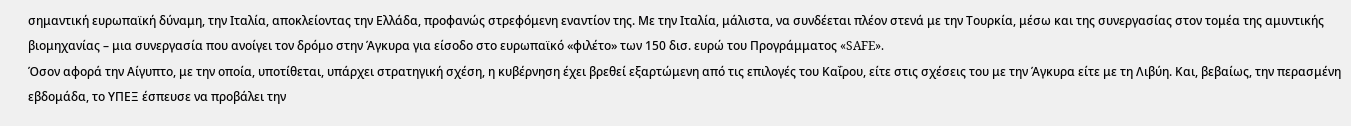σημαντική ευρωπαϊκή δύναμη, την Ιταλία, αποκλείοντας την Ελλάδα, προφανώς στρεφόμενη εναντίον της. Με την Ιταλία, μάλιστα, να συνδέεται πλέον στενά με την Τουρκία, μέσω και της συνεργασίας στον τομέα της αμυντικής βιομηχανίας – μια συνεργασία που ανοίγει τον δρόμο στην Άγκυρα για είσοδο στο ευρωπαϊκό «φιλέτο» των 150 δισ. ευρώ του Προγράμματος «SAFE».
Όσον αφορά την Αίγυπτο, με την οποία, υποτίθεται, υπάρχει στρατηγική σχέση, η κυβέρνηση έχει βρεθεί εξαρτώμενη από τις επιλογές του Καΐρου, είτε στις σχέσεις του με την Άγκυρα είτε με τη Λιβύη. Και, βεβαίως, την περασμένη εβδομάδα, το ΥΠΕΞ έσπευσε να προβάλει την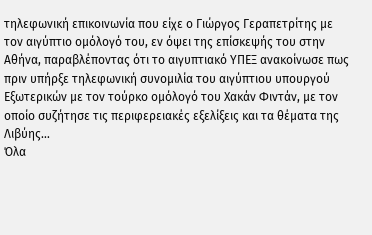τηλεφωνική επικοινωνία που είχε ο Γιώργος Γεραπετρίτης με τον αιγύπτιο ομόλογό του, εν όψει της επίσκεψής του στην Αθήνα, παραβλέποντας ότι το αιγυπτιακό ΥΠΕΞ ανακοίνωσε πως πριν υπήρξε τηλεφωνική συνομιλία του αιγύπτιου υπουργού Εξωτερικών με τον τούρκο ομόλογό του Χακάν Φιντάν, με τον οποίο συζήτησε τις περιφερειακές εξελίξεις και τα θέματα της Λιβύης…
Όλα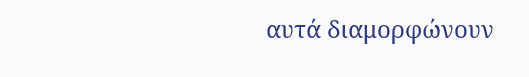αυτά διαμορφώνουν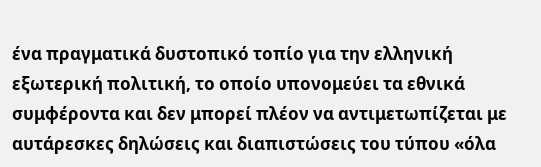ένα πραγματικά δυστοπικό τοπίο για την ελληνική εξωτερική πολιτική, το οποίο υπονομεύει τα εθνικά συμφέροντα και δεν μπορεί πλέον να αντιμετωπίζεται με αυτάρεσκες δηλώσεις και διαπιστώσεις του τύπου «όλα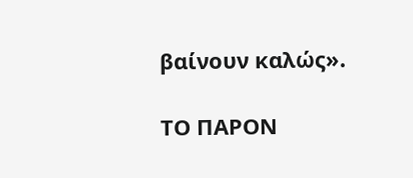βαίνουν καλώς».

ΤΟ ΠΑΡΟΝ